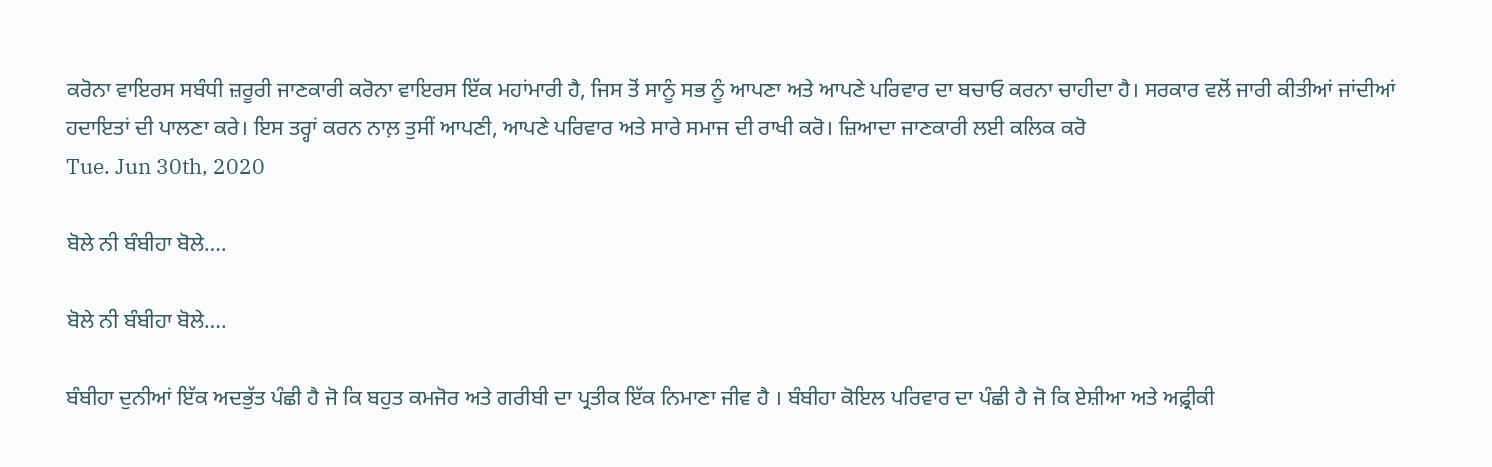ਕਰੋਨਾ ਵਾਇਰਸ ਸਬੰਧੀ ਜ਼ਰੂਰੀ ਜਾਣਕਾਰੀ ਕਰੋਨਾ ਵਾਇਰਸ ਇੱਕ ਮਹਾਂਮਾਰੀ ਹੈ, ਜਿਸ ਤੋਂ ਸਾਨੂੰ ਸਭ ਨੂੰ ਆਪਣਾ ਅਤੇ ਆਪਣੇ ਪਰਿਵਾਰ ਦਾ ਬਚਾਓ ਕਰਨਾ ਚਾਹੀਦਾ ਹੈ। ਸਰਕਾਰ ਵਲੋਂ ਜਾਰੀ ਕੀਤੀਆਂ ਜਾਂਦੀਆਂ ਹਦਾਇਤਾਂ ਦੀ ਪਾਲਣਾ ਕਰੇ। ਇਸ ਤਰ੍ਹਾਂ ਕਰਨ ਨਾਲ਼ ਤੁਸੀਂ ਆਪਣੀ, ਆਪਣੇ ਪਰਿਵਾਰ ਅਤੇ ਸਾਰੇ ਸਮਾਜ ਦੀ ਰਾਖੀ ਕਰੋ। ਜ਼ਿਆਦਾ ਜਾਣਕਾਰੀ ਲਈ ਕਲਿਕ ਕਰੋ
Tue. Jun 30th, 2020

ਬੋਲੇ ਨੀ ਬੰਬੀਹਾ ਬੋਲੇ….

ਬੋਲੇ ਨੀ ਬੰਬੀਹਾ ਬੋਲੇ….

ਬੰਬੀਹਾ ਦੁਨੀਆਂ ਇੱਕ ਅਦਭੁੱਤ ਪੰਛੀ ਹੈ ਜੋ ਕਿ ਬਹੁਤ ਕਮਜੋਰ ਅਤੇ ਗਰੀਬੀ ਦਾ ਪ੍ਰਤੀਕ ਇੱਕ ਨਿਮਾਣਾ ਜੀਵ ਹੈ । ਬੰਬੀਹਾ ਕੋਇਲ ਪਰਿਵਾਰ ਦਾ ਪੰਛੀ ਹੈ ਜੋ ਕਿ ਏਸ਼ੀਆ ਅਤੇ ਅਫ਼੍ਰੀਕੀ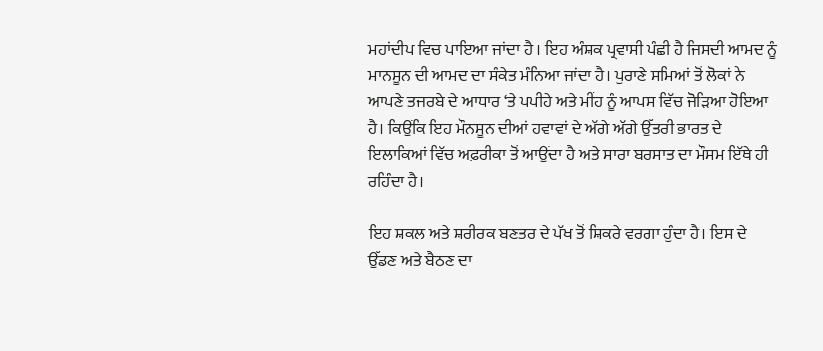ਮਹਾਂਦੀਪ ਵਿਚ ਪਾਇਆ ਜਾਂਦਾ ਹੈ । ਇਹ ਅੰਸ਼ਕ ਪ੍ਰਵਾਸੀ ਪੰਛੀ ਹੈ ਜਿਸਦੀ ਆਮਦ ਨੂੰ ਮਾਨਸੂਨ ਦੀ ਆਮਦ ਦਾ ਸੰਕੇਤ ਮੰਨਿਆ ਜਾਂਦਾ ਹੈ। ਪੁਰਾਣੇ ਸਮਿਆਂ ਤੋਂ ਲੋਕਾਂ ਨੇ ਆਪਣੇ ਤਜਰਬੇ ਦੇ ਆਧਾਰ ‘ਤੇ ਪਪੀਹੇ ਅਤੇ ਮੀਂਹ ਨੂੰ ਆਪਸ ਵਿੱਚ ਜੋੜਿਆ ਹੋਇਆ ਹੈ। ਕਿਉਂਕਿ ਇਹ ਮੌਨਸੂਨ ਦੀਆਂ ਹਵਾਵਾਂ ਦੇ ਅੱਗੇ ਅੱਗੇ ਉੱਤਰੀ ਭਾਰਤ ਦੇ ਇਲਾਕਿਆਂ ਵਿੱਚ ਅਫ਼ਰੀਕਾ ਤੋਂ ਆਉਂਦਾ ਹੈ ਅਤੇ ਸਾਰਾ ਬਰਸਾਤ ਦਾ ਮੌਸਮ ਇੱਥੇ ਹੀ ਰਹਿੰਦਾ ਹੈ।

ਇਹ ਸ਼ਕਲ ਅਤੇ ਸ਼ਰੀਰਕ ਬਣਤਰ ਦੇ ਪੱਖ ਤੋਂ ਸ਼ਿਕਰੇ ਵਰਗਾ ਹੁੰਦਾ ਹੈ। ਇਸ ਦੇ ਉੱਡਣ ਅਤੇ ਬੈਠਣ ਦਾ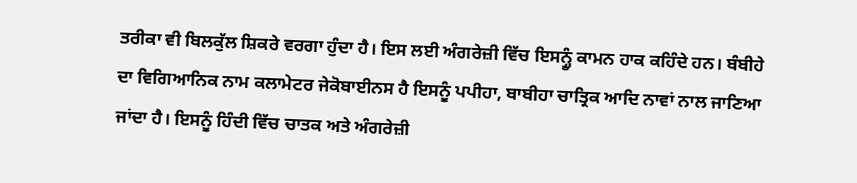ਤਰੀਕਾ ਵੀ ਬਿਲਕੁੱਲ ਸ਼ਿਕਰੇ ਵਰਗਾ ਹੁੰਦਾ ਹੈ। ਇਸ ਲਈ ਅੰਗਰੇਜ਼ੀ ਵਿੱਚ ਇਸਨ੍ਹੂੰ ਕਾਮਨ ਹਾਕ ਕਹਿੰਦੇ ਹਨ। ਬੰਬੀਹੇ ਦਾ ਵਿਗਿਆਨਿਕ ਨਾਮ ਕਲਾਮੇਟਰ ਜੇਕੋਬਾਈਨਸ ਹੈ ਇਸਨੂੰ ਪਪੀਹਾ, ਬਾਬੀਹਾ ਚਾਤ੍ਰਿਕ ਆਦਿ ਨਾਵਾਂ ਨਾਲ ਜਾਣਿਆ ਜਾਂਦਾ ਹੈ। ਇਸਨੂੰ ਹਿੰਦੀ ਵਿੱਚ ਚਾਤਕ ਅਤੇ ਅੰਗਰੇਜ਼ੀ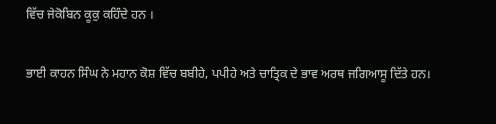ਵਿੱਚ ਜੇਕੋਬਿਨ ਕੂਕੁ ਕਹਿੰਦੇ ਹਨ ।

ਭਾਈ ਕਾਹਨ ਸਿੰਘ ਨੇ ਮਹਾਨ ਕੋਸ਼ ਵਿੱਚ ਬਬੀਹੇ, ਪਪੀਹੇ ਅਤੇ ਚਾਤ੍ਰਿਕ ਦੇ ਭਾਵ ਅਰਥ ਜਗਿਆਸੂ ਦਿੱਤੇ ਹਨ।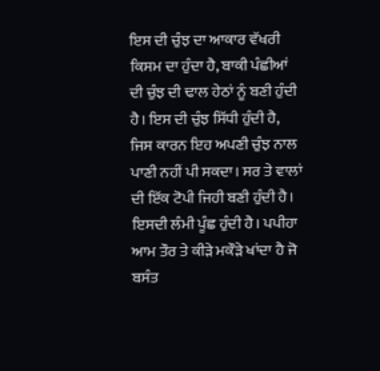ਇਸ ਦੀ ਚੁੰਝ ਦਾ ਆਕਾਰ ਵੱਖਰੀ ਕਿਸਮ ਦਾ ਹੁੰਦਾ ਹੈ, ਬਾਕੀ ਪੰਛੀਆਂ ਦੀ ਚੁੰਝ ਦੀ ਢਾਲ ਹੇਠਾਂ ਨੂੰ ਬਣੀ ਹੁੰਦੀ ਹੈ। ਇਸ ਦੀ ਚੁੰਝ ਸਿੱਧੀ ਹੁੰਦੀ ਹੈ, ਜਿਸ ਕਾਰਨ ਇਹ ਅਪਣੀ ਚੁੰਝ ਨਾਲ ਪਾਣੀ ਨਹੀਂ ਪੀ ਸਕਦਾ। ਸਰ ਤੇ ਵਾਲਾਂ ਦੀ ਇੱਕ ਟੋਪੀ ਜਿਹੀ ਬਣੀ ਹੁੰਦੀ ਹੈ। ਇਸਦੀ ਲੰਮੀ ਪੂੰਛ ਹੁੰਦੀ ਹੈ। ਪਪੀਹਾ ਆਮ ਤੌਰ ਤੇ ਕੀੜੇ ਮਕੌੜੇ ਖਾਂਦਾ ਹੈ ਜੋ ਬਸੰਤ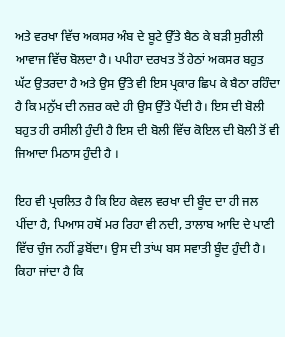ਅਤੇ ਵਰਖਾ ਵਿੱਚ ਅਕਸਰ ਅੰਬ ਦੇ ਬੂਟੇ ਉੱਤੇ ਬੈਠ ਕੇ ਬੜੀ ਸੁਰੀਲੀ ਆਵਾਜ ਵਿੱਚ ਬੋਲਦਾ ਹੈ। ਪਪੀਹਾ ਦਰਖਤ ਤੋਂ ਹੇਠਾਂ ਅਕਸਰ ਬਹੁਤ ਘੱਟ ਉਤਰਦਾ ਹੈ ਅਤੇ ਉਸ ਉੱਤੇ ਵੀ ਇਸ ਪ੍ਰਕਾਰ ਛਿਪ ਕੇ ਬੈਠਾ ਰਹਿੰਦਾ ਹੈ ਕਿ ਮਨੁੱਖ ਦੀ ਨਜ਼ਰ ਕਦੇ ਹੀ ਉਸ ਉੱਤੇ ਪੈਂਦੀ ਹੈ। ਇਸ ਦੀ ਬੋਲੀ ਬਹੁਤ ਹੀ ਰਸੀਲੀ ਹੁੰਦੀ ਹੈ ਇਸ ਦੀ ਬੋਲੀ ਵਿੱਚ ਕੋਇਲ ਦੀ ਬੋਲੀ ਤੋਂ ਵੀ ਜਿਆਦਾ ਮਿਠਾਸ ਹੁੰਦੀ ਹੈ ।

ਇਹ ਵੀ ਪ੍ਰਚਲਿਤ ਹੈ ਕਿ ਇਹ ਕੇਵਲ ਵਰਖਾ ਦੀ ਬੂੰਦ ਦਾ ਹੀ ਜਲ ਪੀਂਦਾ ਹੈ, ਪਿਆਸ ਹਥੋਂ ਮਰ ਰਿਹਾ ਵੀ ਨਦੀ, ਤਾਲਾਬ ਆਦਿ ਦੇ ਪਾਣੀ ਵਿੱਚ ਚੁੰਜ ਨਹੀਂ ਡੁਬੋਂਦਾ। ਉਸ ਦੀ ਤਾਂਘ ਬਸ ਸਵਾਤੀ ਬੂੰਦ ਹੁੰਦੀ ਹੈ। ਕਿਹਾ ਜਾਂਦਾ ਹੈ ਕਿ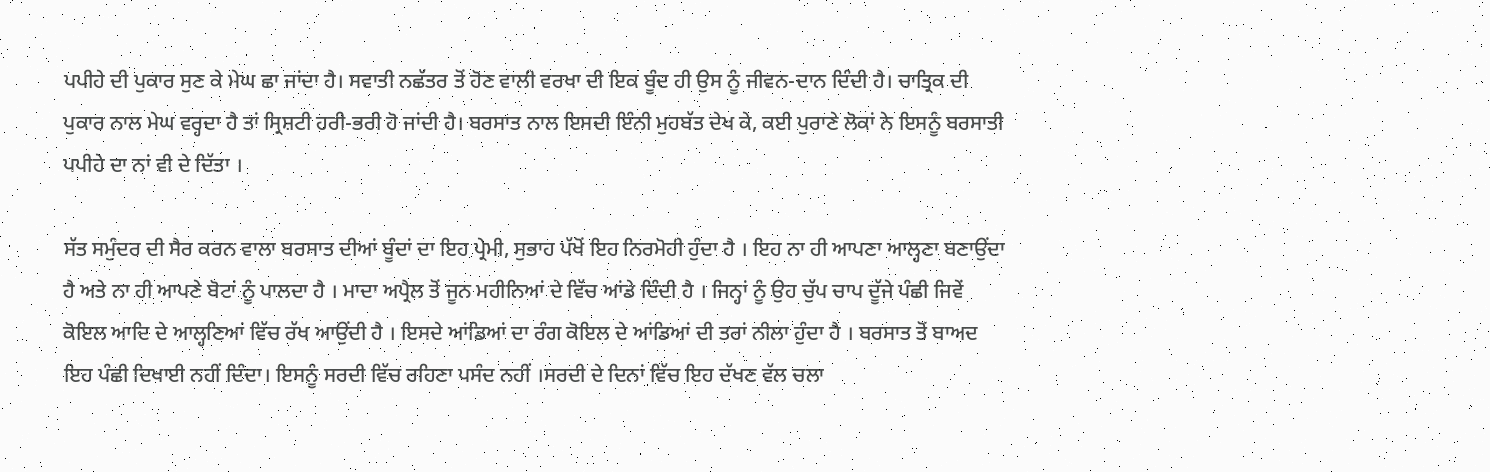ਪਪੀਹੇ ਦੀ ਪੁਕਾਰ ਸੁਣ ਕੇ ਮੇਘ ਛਾ ਜਾਂਦਾ ਹੈ। ਸਵਾਤੀ ਨਛੱਤਰ ਤੋਂ ਹੋਣ ਵਾਲੀ ਵਰਖਾ ਦੀ ਇਕ ਬੂੰਦ ਹੀ ਉਸ ਨੂੰ ਜੀਵਨ-ਦਾਨ ਦਿੰਦੀ ਹੈ। ਚਾਤ੍ਰਿਕ ਦੀ ਪੁਕਾਰ ਨਾਲ ਮੇਘ ਵਰ੍ਹਦਾ ਹੈ ਤਾਂ ਸ੍ਰਿਸ਼ਟੀ ਹਰੀ-ਭਰੀ ਹੋ ਜਾਂਦੀ ਹੈ। ਬਰਸਾਤ ਨਾਲ ਇਸਦੀ ਇੰਨੀ ਮੁਹਬੱਤ ਦੇਖ ਕੇ, ਕਈ ਪੁਰਾਣੇ ਲੋਕਾਂ ਨੇ ਇਸਨੂੰ ਬਰਸਾਤੀ ਪਪੀਹੇ ਦਾ ਨਾਂ ਵੀ ਦੇ ਦਿੱਤਾ ।

ਸੱਤ ਸਮੁੰਦਰ ਦੀ ਸੈਰ ਕਰਨ ਵਾਲਾ ਬਰਸਾਤ ਦੀਆਂ ਬੂੰਦਾਂ ਦਾ ਇਹ ਪ੍ਰੇਮੀ, ਸੁਭਾਹ ਪੱਖੋਂ ਇਹ ਨਿਰਮੋਹੀ ਹੁੰਦਾ ਹੈ । ਇਹ ਨਾ ਹੀ ਆਪਣਾ ਆਲ੍ਹਣਾ ਬਣਾਉਂਦਾ ਹੈ ਅਤੇ ਨਾ ਹੀ ਆਪਣੇ ਬੋਟਾਂ ਨੂੰ ਪਾਲਦਾ ਹੈ । ਮਾਦਾ ਅਪ੍ਰੈਲ ਤੋਂ ਜੂਨ ਮਹੀਨਿਆਂ ਦੇ ਵਿੱਚ ਆਂਡੇ ਦਿੰਦੀ ਹੈ । ਜਿਨ੍ਹਾਂ ਨੂੰ ਉਹ ਚੁੱਪ ਚਾਪ ਦੂੱਜੇ ਪੰਛੀ ਜਿਵੇਂ ਕੋਇਲ ਆਦਿ ਦੇ ਆਲ੍ਹਣਿਆਂ ਵਿੱਚ ਰੱਖ ਆਉਂਦੀ ਹੈ । ਇਸਦੇ ਆਂਡਿਆਂ ਦਾ ਰੰਗ ਕੋਇਲ ਦੇ ਆਂਡਿਆਂ ਦੀ ਤਰਾਂ ਨੀਲਾ ਹੁੰਦਾ ਹੈ । ਬਰਸਾਤ ਤੋਂ ਬਾਅਦ ਇਹ ਪੰਛੀ ਦਿਖਾਈ ਨਹੀਂ ਦਿੰਦਾ। ਇਸਨੂੰ ਸਰਦੀ ਵਿੱਚ ਰਹਿਣਾ ਪਸੰਦ ਨਹੀਂ ।ਸਰਦੀ ਦੇ ਦਿਨਾਂ ਵਿੱਚ ਇਹ ਦੱਖਣ ਵੱਲ ਚਲਾ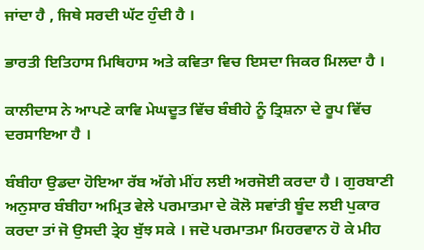ਜਾਂਦਾ ਹੈ , ਜਿਥੇ ਸਰਦੀ ਘੱਟ ਹੁੰਦੀ ਹੈ ।

ਭਾਰਤੀ ਇਤਿਹਾਸ ਮਿਥਿਹਾਸ ਅਤੇ ਕਵਿਤਾ ਵਿਚ ਇਸਦਾ ਜਿਕਰ ਮਿਲਦਾ ਹੈ ।

ਕਾਲੀਦਾਸ ਨੇ ਆਪਣੇ ਕਾਵਿ ਮੇਘਦੂਤ ਵਿੱਚ ਬੰਬੀਹੇ ਨੂੰ ਤ੍ਰਿਸ਼ਨਾ ਦੇ ਰੂਪ ਵਿੱਚ ਦਰਸਾਇਆ ਹੈ ।

ਬੰਬੀਹਾ ਉਡਦਾ ਹੋਇਆ ਰੱਬ ਅੱਗੇ ਮੀਂਹ ਲਈ ਅਰਜੋਈ ਕਰਦਾ ਹੈ । ਗੁਰਬਾਣੀ ਅਨੁਸਾਰ ਬੰਬੀਹਾ ਅਮ੍ਰਿਤ ਵੇਲੇ ਪਰਮਾਤਮਾ ਦੇ ਕੋਲੋ ਸਵਾਂਤੀ ਬੂੰਦ ਲਈ ਪੁਕਾਰ ਕਰਦਾ ਤਾਂ ਜੋ ਉਸਦੀ ਤ੍ਰੇਹ ਬੁੱਝ ਸਕੇ । ਜਦੋ ਪਰਮਾਤਮਾ ਮਿਹਰਵਾਨ ਹੋ ਕੇ ਮੀਹ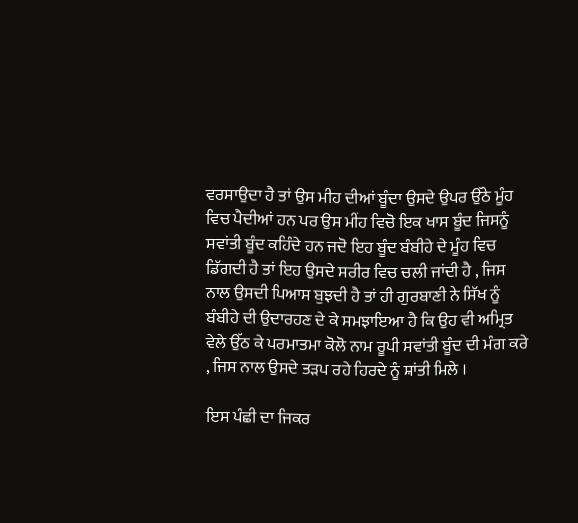ਵਰਸਾਉਦਾ ਹੈ ਤਾਂ ਉਸ ਮੀਹ ਦੀਆਂ ਬੂੰਦਾ ਉਸਦੇ ਉਪਰ ਉੱਠੇ ਮੂੰਹ ਵਿਚ ਪੈਦੀਆਂ ਹਨ ਪਰ ਉਸ ਮੀਂਹ ਵਿਚੋ ਇਕ ਖਾਸ ਬੂੰਦ ਜਿਸਨੂੰ ਸਵਾਂਤੀ ਬੂੰਦ ਕਹਿੰਦੇ ਹਨ ਜਦੋ ਇਹ ਬੂੰਦ ਬੰਬੀਹੇ ਦੇ ਮੂੰਹ ਵਿਚ ਡਿੱਗਦੀ ਹੈ ਤਾਂ ਇਹ ਉਸਦੇ ਸਰੀਰ ਵਿਚ ਚਲੀ ਜਾਂਦੀ ਹੈ , ਜਿਸ ਨਾਲ ਉਸਦੀ ਪਿਆਸ ਬੁਝਦੀ ਹੈ ਤਾਂ ਹੀ ਗੁਰਬਾਣੀ ਨੇ ਸਿੱਖ ਨੂੰ ਬੰਬੀਹੇ ਦੀ ਉਦਾਰਹਣ ਦੇ ਕੇ ਸਮਝਾਇਆ ਹੈ ਕਿ ਉਹ ਵੀ ਅਮ੍ਰਿਤ ਵੇਲੇ ਉੱਠ ਕੇ ਪਰਮਾਤਮਾ ਕੋਲੋ ਨਾਮ ਰੂਪੀ ਸਵਾਂਤੀ ਬੂੰਦ ਦੀ ਮੰਗ ਕਰੇ , ਜਿਸ ਨਾਲ ਉਸਦੇ ਤੜਪ ਰਹੇ ਹਿਰਦੇ ਨੂੰ ਸ਼ਾਂਤੀ ਮਿਲੇ ।

ਇਸ ਪੰਛੀ ਦਾ ਜਿਕਰ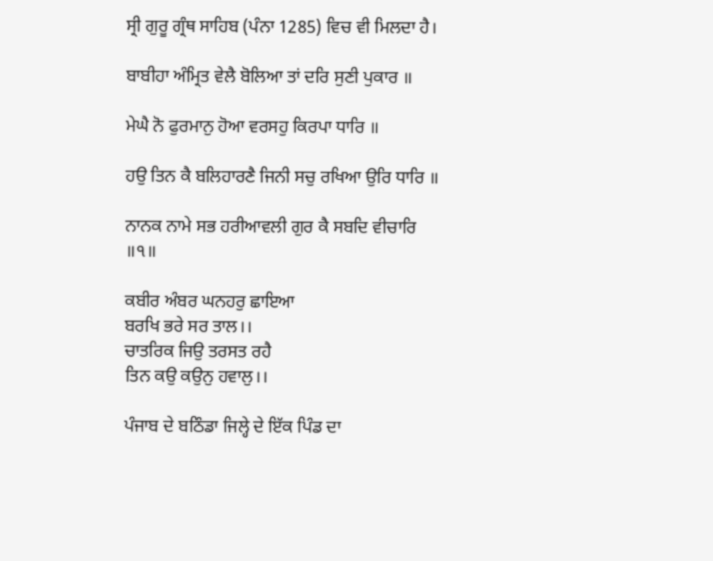ਸ੍ਰੀ ਗੁਰੂ ਗ੍ਰੰਥ ਸਾਹਿਬ (ਪੰਨਾ 1285) ਵਿਚ ਵੀ ਮਿਲਦਾ ਹੈ।

ਬਾਬੀਹਾ ਅੰਮ੍ਰਿਤ ਵੇਲੈ ਬੋਲਿਆ ਤਾਂ ਦਰਿ ਸੁਣੀ ਪੁਕਾਰ ॥

ਮੇਘੈ ਨੋ ਫੁਰਮਾਨੁ ਹੋਆ ਵਰਸਹੁ ਕਿਰਪਾ ਧਾਰਿ ॥

ਹਉ ਤਿਨ ਕੈ ਬਲਿਹਾਰਣੈ ਜਿਨੀ ਸਚੁ ਰਖਿਆ ਉਰਿ ਧਾਰਿ ॥

ਨਾਨਕ ਨਾਮੇ ਸਭ ਹਰੀਆਵਲੀ ਗੁਰ ਕੈ ਸਬਦਿ ਵੀਚਾਰਿ ॥੧॥

ਕਬੀਰ ਅੰਬਰ ਘਨਹਰੁ ਛਾਇਆ
ਬਰਖਿ ਭਰੇ ਸਰ ਤਾਲ।।
ਚਾਤਰਿਕ ਜਿਉ ਤਰਸਤ ਰਹੈ
ਤਿਨ ਕਉ ਕਉਨੁ ਹਵਾਲੁ।।

ਪੰਜਾਬ ਦੇ ਬਠਿੰਡਾ ਜਿਲ੍ਹੇ ਦੇ ਇੱਕ ਪਿੰਡ ਦਾ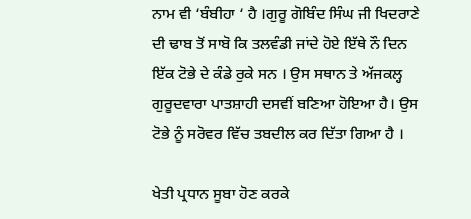ਨਾਮ ਵੀ ‘ਬੰਬੀਹਾ ‘ ਹੈ ।ਗੁਰੂ ਗੋਬਿੰਦ ਸਿੰਘ ਜੀ ਖਿਦਰਾਣੇ ਦੀ ਢਾਬ ਤੋਂ ਸਾਬੋ ਕਿ ਤਲਵੰਡੀ ਜਾਂਦੇ ਹੋਏ ਇੱਥੇ ਨੌ ਦਿਨ ਇੱਕ ਟੋਭੇ ਦੇ ਕੰਡੇ ਰੁਕੇ ਸਨ । ਉਸ ਸਥਾਨ ਤੇ ਅੱਜਕਲ੍ਹ ਗੁਰੂਦਵਾਰਾ ਪਾਤਸ਼ਾਹੀ ਦਸਵੀਂ ਬਣਿਆ ਹੋਇਆ ਹੈ। ਉਸ ਟੋਭੇ ਨੂੰ ਸਰੋਵਰ ਵਿੱਚ ਤਬਦੀਲ ਕਰ ਦਿੱਤਾ ਗਿਆ ਹੈ ।

ਖੇਤੀ ਪ੍ਰਧਾਨ ਸੂਬਾ ਹੋਣ ਕਰਕੇ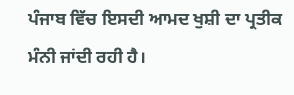ਪੰਜਾਬ ਵਿੱਚ ਇਸਦੀ ਆਮਦ ਖੁਸ਼ੀ ਦਾ ਪ੍ਰਤੀਕ ਮੰਨੀ ਜਾਂਦੀ ਰਹੀ ਹੈ।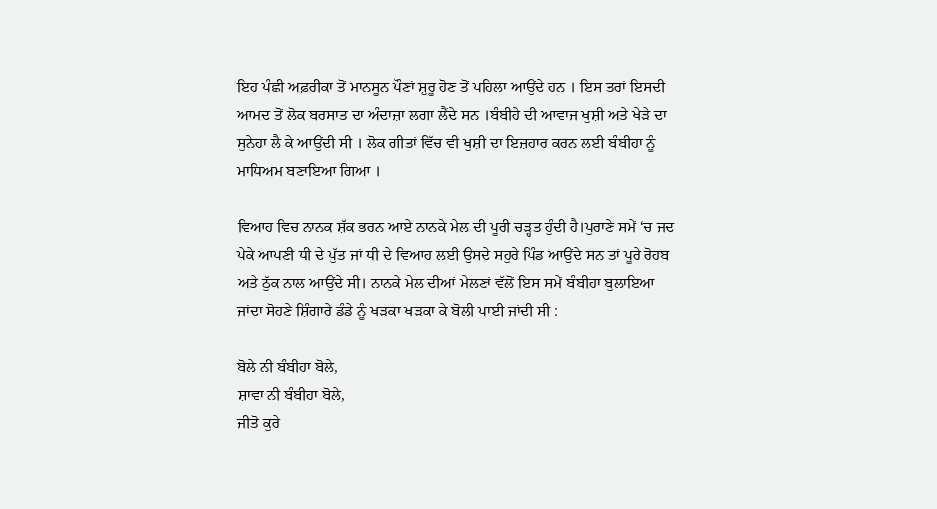ਇਹ ਪੰਛੀ ਅਫ਼ਰੀਕਾ ਤੋਂ ਮਾਨਸੂਨ ਪੌਣਾਂ ਸ਼ੁਰੂ ਹੋਣ ਤੋਂ ਪਹਿਲਾ ਆਉਂਦੇ ਹਨ । ਇਸ ਤਰਾਂ ਇਸਦੀ ਆਮਦ ਤੋਂ ਲੋਕ ਬਰਸਾਤ ਦਾ ਅੰਦਾਜ਼ਾ ਲਗਾ ਲੈਂਦੇ ਸਨ ।ਬੰਬੀਹੇ ਦੀ ਆਵਾਜ ਖੁਸ਼ੀ ਅਤੇ ਖੇੜੇ ਦਾ ਸੁਨੇਹਾ ਲੈ ਕੇ ਆਉਂਦੀ ਸੀ । ਲੋਕ ਗੀਤਾਂ ਵਿੱਚ ਵੀ ਖੁਸ਼ੀ ਦਾ ਇਜ਼ਹਾਰ ਕਰਨ ਲਈ ਬੰਬੀਹਾ ਨੂੰ ਮਾਧਿਅਮ ਬਣਾਇਆ ਗਿਆ ।

ਵਿਆਹ ਵਿਚ ਨਾਨਕ ਸ਼ੱਕ ਭਰਨ ਆਏ ਨਾਨਕੇ ਮੇਲ ਦੀ ਪੂਰੀ ਚੜ੍ਹਤ ਹੁੰਦੀ ਹੈ।ਪੁਰਾਣੇ ਸਮੇਂ ‘ਚ ਜਦ ਪੇਕੇ ਆਪਣੀ ਧੀ ਦੇ ਪੁੱਤ ਜਾਂ ਧੀ ਦੇ ਵਿਆਹ ਲਈ ਉਸਦੇ ਸਹੁਰੇ ਪਿੰਡ ਆਉਂਦੇ ਸਨ ਤਾਂ ਪੂਰੇ ਰੋਹਬ ਅਤੇ ਠੁੱਕ ਨਾਲ ਆਉਂਦੇ ਸੀ। ਨਾਨਕੇ ਮੇਲ ਦੀਆਂ ਮੇਲਣਾਂ ਵੱਲੋਂ ਇਸ ਸਮੇਂ ਬੰਬੀਹਾ ਬੁਲਾਇਆ ਜਾਂਦਾ ਸੋਹਣੇ ਸ਼ਿੰਗਾਰੇ ਡੰਡੇ ਨੂੰ ਖੜਕਾ ਖੜਕਾ ਕੇ ਬੋਲੀ ਪਾਈ ਜਾਂਦੀ ਸੀ :

ਬੋਲੇ ਨੀ ਬੰਬੀਹਾ ਬੋਲੇ,
ਸ਼ਾਵਾ ਨੀ ਬੰਬੀਹਾ ਬੋਲੇ,
ਜੀਤੋ ਕੁਰੇ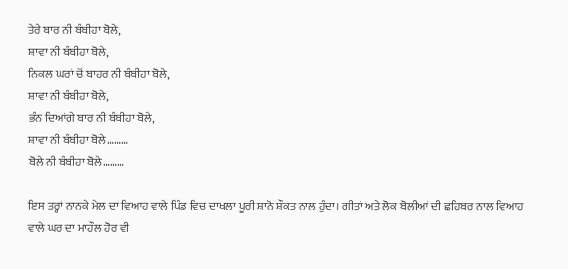ਤੇਰੇ ਬਾਰ ਨੀ ਬੰਬੀਹਾ ਬੋਲੇ,
ਸ਼ਾਵਾ ਨੀ ਬੰਬੀਹਾ ਬੋਲੇ,
ਨਿਕਲ ਘਰਾਂ ਚੋਂ ਬਾਹਰ ਨੀ ਬੰਬੀਹਾ ਬੋਲੇ,
ਸ਼ਾਵਾ ਨੀ ਬੰਬੀਹਾ ਬੋਲੇ,
ਭੰਨ ਦਿਆਂਗੇ ਬਾਰ ਨੀ ਬੰਬੀਹਾ ਬੋਲੇ,
ਸ਼ਾਵਾ ਨੀ ਬੰਬੀਹਾ ਬੋਲੇ………
ਬੋਲੇ ਨੀ ਬੰਬੀਹਾ ਬੋਲੇ………

ਇਸ ਤਰ੍ਹਾਂ ਨਾਨਕੇ ਮੇਲ ਦਾ ਵਿਆਹ ਵਾਲੇ ਪਿੰਡ ਵਿਚ ਦਾਖਲਾ ਪੂਰੀ ਸ਼ਾਨੋ ਸ਼ੌਕਤ ਨਾਲ ਹੁੰਦਾ। ਗੀਤਾਂ ਅਤੇ ਲੋਕ ਬੋਲੀਆਂ ਦੀ ਛਹਿਬਰ ਨਾਲ ਵਿਆਹ ਵਾਲੇ ਘਰ ਦਾ ਮਾਹੌਲ ਹੋਰ ਵੀ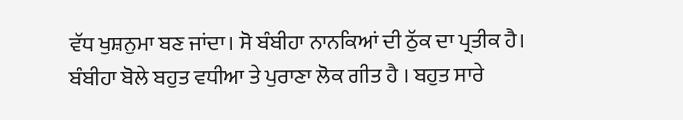ਵੱਧ ਖੁਸ਼ਨੁਮਾ ਬਣ ਜਾਂਦਾ। ਸੋ ਬੰਬੀਹਾ ਨਾਨਕਿਆਂ ਦੀ ਠੁੱਕ ਦਾ ਪ੍ਰਤੀਕ ਹੈ।
ਬੰਬੀਹਾ ਬੋਲੇ ਬਹੁਤ ਵਧੀਆ ਤੇ ਪੁਰਾਣਾ ਲੋਕ ਗੀਤ ਹੈ । ਬਹੁਤ ਸਾਰੇ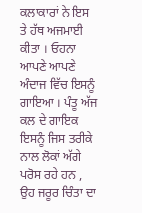ਕਲਾਕਾਰਾਂ ਨੇ ਇਸ ਤੇ ਹੱਥ ਅਜਮਾਈ ਕੀਤਾ । ਓਹਨਾ ਆਪਣੇ ਆਪਣੇ ਅੰਦਾਜ ਵਿੱਚ ਇਸਨੂੰ ਗਾਇਆ । ਪੰਤੂ ਅੱਜ ਕਲ ਦੇ ਗਾਇਕ ਇਸਨੂੰ ਜਿਸ ਤਰੀਕੇ ਨਾਲ ਲੋਕਾਂ ਅੱਗੇ ਪਰੋਸ ਰਹੇ ਹਨ , ਉਹ ਜਰੂਰ ਚਿੰਤਾ ਦਾ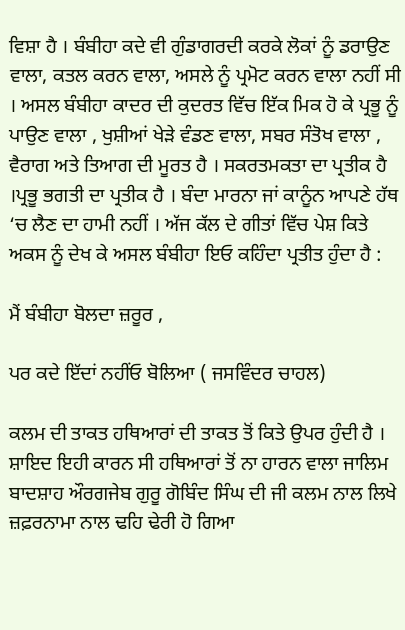ਵਿਸ਼ਾ ਹੈ । ਬੰਬੀਹਾ ਕਦੇ ਵੀ ਗੁੰਡਾਗਰਦੀ ਕਰਕੇ ਲੋਕਾਂ ਨੂੰ ਡਰਾਉਣ ਵਾਲਾ, ਕਤਲ ਕਰਨ ਵਾਲਾ, ਅਸਲੇ ਨੂੰ ਪ੍ਰਮੋਟ ਕਰਨ ਵਾਲਾ ਨਹੀਂ ਸੀ । ਅਸਲ ਬੰਬੀਹਾ ਕਾਦਰ ਦੀ ਕੁਦਰਤ ਵਿੱਚ ਇੱਕ ਮਿਕ ਹੋ ਕੇ ਪ੍ਰਭੂ ਨੂੰ ਪਾਉਣ ਵਾਲਾ , ਖੁਸ਼ੀਆਂ ਖੇੜੇ ਵੰਡਣ ਵਾਲਾ, ਸਬਰ ਸੰਤੋਖ ਵਾਲਾ , ਵੈਰਾਗ ਅਤੇ ਤਿਆਗ ਦੀ ਮੂਰਤ ਹੈ । ਸਕਰਤਮਕਤਾ ਦਾ ਪ੍ਰਤੀਕ ਹੈ ।ਪ੍ਰਭੂ ਭਗਤੀ ਦਾ ਪ੍ਰਤੀਕ ਹੈ । ਬੰਦਾ ਮਾਰਨਾ ਜਾਂ ਕਾਨੂੰਨ ਆਪਣੇ ਹੱਥ ‘ਚ ਲੈਣ ਦਾ ਹਾਮੀ ਨਹੀਂ । ਅੱਜ ਕੱਲ ਦੇ ਗੀਤਾਂ ਵਿੱਚ ਪੇਸ਼ ਕਿਤੇ ਅਕਸ ਨੂੰ ਦੇਖ ਕੇ ਅਸਲ ਬੰਬੀਹਾ ਇਓ ਕਹਿੰਦਾ ਪ੍ਰਤੀਤ ਹੁੰਦਾ ਹੈ :

ਮੈਂ ਬੰਬੀਹਾ ਬੋਲਦਾ ਜ਼ਰੂਰ ,

ਪਰ ਕਦੇ ਇੱਦਾਂ ਨਹੀਂਓ ਬੋਲਿਆ ( ਜਸਵਿੰਦਰ ਚਾਹਲ)

ਕਲਮ ਦੀ ਤਾਕਤ ਹਥਿਆਰਾਂ ਦੀ ਤਾਕਤ ਤੋਂ ਕਿਤੇ ਉਪਰ ਹੁੰਦੀ ਹੈ । ਸ਼ਾਇਦ ਇਹੀ ਕਾਰਨ ਸੀ ਹਥਿਆਰਾਂ ਤੋਂ ਨਾ ਹਾਰਨ ਵਾਲਾ ਜਾਲਿਮ ਬਾਦਸ਼ਾਹ ਔਰਗਜੇਬ ਗੁਰੂ ਗੋਬਿੰਦ ਸਿੰਘ ਦੀ ਜੀ ਕਲਮ ਨਾਲ ਲਿਖੇ ਜ਼ਫ਼ਰਨਾਮਾ ਨਾਲ ਢਹਿ ਢੇਰੀ ਹੋ ਗਿਆ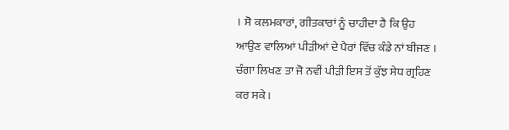। ਸੋ ਕਲਮਕਾਰਾਂ, ਗੀਤਕਾਰਾਂ ਨੂੰ ਚਾਹੀਦਾ ਹੈ ਕਿ ਉਹ ਆਉਣ ਵਾਲਿਆਂ ਪੀੜੀਆਂ ਦੇ ਪੈਰਾਂ ਵਿੱਚ ਕੰਡੇ ਨਾਂ ਬੀਜਣ । ਚੰਗਾ ਲਿਖਣ ਤਾ ਜੋ ਨਵੀਂ ਪੀੜੀ ਇਸ ਤੋਂ ਕੁੱਝ ਸੇਧ ਗ੍ਰਹਿਣ ਕਰ ਸਕੇ ।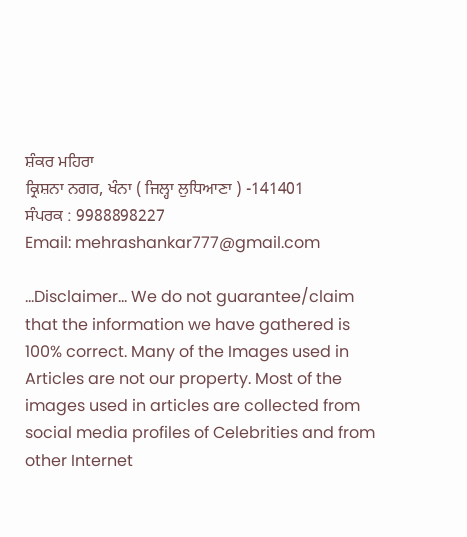ਸ਼ੰਕਰ ਮਹਿਰਾ
ਕ੍ਰਿਸ਼ਨਾ ਨਗਰ, ਖੰਨਾ ( ਜਿਲ੍ਹਾ ਲੁਧਿਆਣਾ ) -141401
ਸੰਪਰਕ : 9988898227
Email: mehrashankar777@gmail.com

...Disclaimer... We do not guarantee/claim that the information we have gathered is 100% correct. Many of the Images used in Articles are not our property. Most of the images used in articles are collected from social media profiles of Celebrities and from other Internet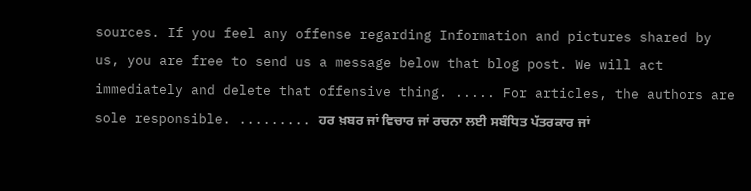sources. If you feel any offense regarding Information and pictures shared by us, you are free to send us a message below that blog post. We will act immediately and delete that offensive thing. ..... For articles, the authors are sole responsible. ......... ਹਰ ਖ਼ਬਰ ਜਾਂ ਵਿਚਾਰ ਜਾਂ ਰਚਨਾ ਲਈ ਸਬੰਧਿਤ ਪੱਤਰਕਾਰ ਜਾਂ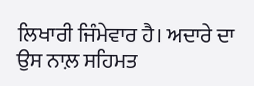ਲਿਖਾਰੀ ਜਿੰਮੇਵਾਰ ਹੈ। ਅਦਾਰੇ ਦਾ ਉਸ ਨਾਲ਼ ਸਹਿਮਤ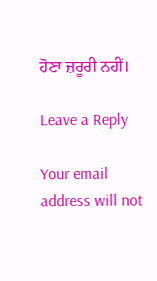ਹੋਣਾ ਜ਼ਰੂਰੀ ਨਹੀਂ।

Leave a Reply

Your email address will not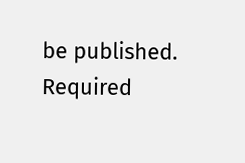be published. Required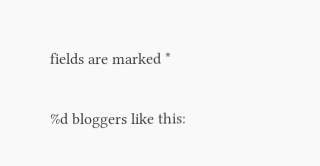fields are marked *

%d bloggers like this: